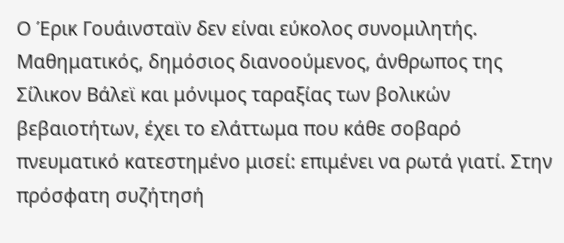Ο Έρικ Γουάινσταϊν δεν είναι εύκολος συνομιλητής. Μαθηματικός, δημόσιος διανοούμενος, άνθρωπος της Σίλικον Βάλεϊ και μόνιμος ταραξίας των βολικών βεβαιοτήτων, έχει το ελάττωμα που κάθε σοβαρό πνευματικό κατεστημένο μισεί: επιμένει να ρωτά γιατί. Στην πρόσφατη συζήτησή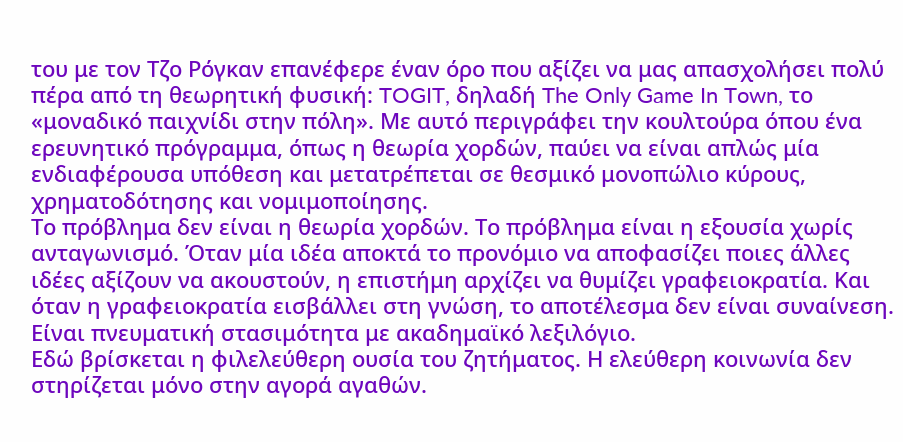του με τον Τζο Ρόγκαν επανέφερε έναν όρο που αξίζει να μας απασχολήσει πολύ πέρα από τη θεωρητική φυσική: TOGIT, δηλαδή The Only Game In Town, το «μοναδικό παιχνίδι στην πόλη». Με αυτό περιγράφει την κουλτούρα όπου ένα ερευνητικό πρόγραμμα, όπως η θεωρία χορδών, παύει να είναι απλώς μία ενδιαφέρουσα υπόθεση και μετατρέπεται σε θεσμικό μονοπώλιο κύρους, χρηματοδότησης και νομιμοποίησης.
Το πρόβλημα δεν είναι η θεωρία χορδών. Το πρόβλημα είναι η εξουσία χωρίς ανταγωνισμό. Όταν μία ιδέα αποκτά το προνόμιο να αποφασίζει ποιες άλλες ιδέες αξίζουν να ακουστούν, η επιστήμη αρχίζει να θυμίζει γραφειοκρατία. Και όταν η γραφειοκρατία εισβάλλει στη γνώση, το αποτέλεσμα δεν είναι συναίνεση. Είναι πνευματική στασιμότητα με ακαδημαϊκό λεξιλόγιο.
Εδώ βρίσκεται η φιλελεύθερη ουσία του ζητήματος. Η ελεύθερη κοινωνία δεν στηρίζεται μόνο στην αγορά αγαθών.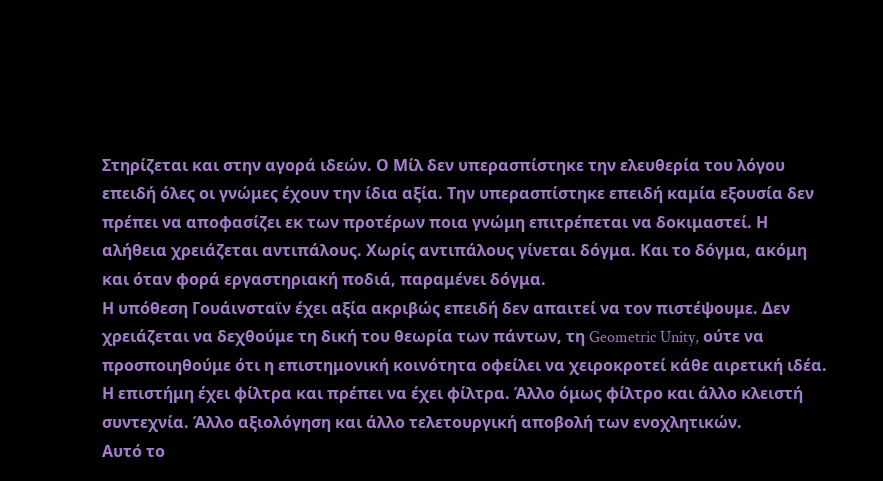Στηρίζεται και στην αγορά ιδεών. Ο Μίλ δεν υπερασπίστηκε την ελευθερία του λόγου επειδή όλες οι γνώμες έχουν την ίδια αξία. Την υπερασπίστηκε επειδή καμία εξουσία δεν πρέπει να αποφασίζει εκ των προτέρων ποια γνώμη επιτρέπεται να δοκιμαστεί. Η αλήθεια χρειάζεται αντιπάλους. Χωρίς αντιπάλους γίνεται δόγμα. Και το δόγμα, ακόμη και όταν φορά εργαστηριακή ποδιά, παραμένει δόγμα.
Η υπόθεση Γουάινσταϊν έχει αξία ακριβώς επειδή δεν απαιτεί να τον πιστέψουμε. Δεν χρειάζεται να δεχθούμε τη δική του θεωρία των πάντων, τη Geometric Unity, ούτε να προσποιηθούμε ότι η επιστημονική κοινότητα οφείλει να χειροκροτεί κάθε αιρετική ιδέα. Η επιστήμη έχει φίλτρα και πρέπει να έχει φίλτρα. Άλλο όμως φίλτρο και άλλο κλειστή συντεχνία. Άλλο αξιολόγηση και άλλο τελετουργική αποβολή των ενοχλητικών.
Αυτό το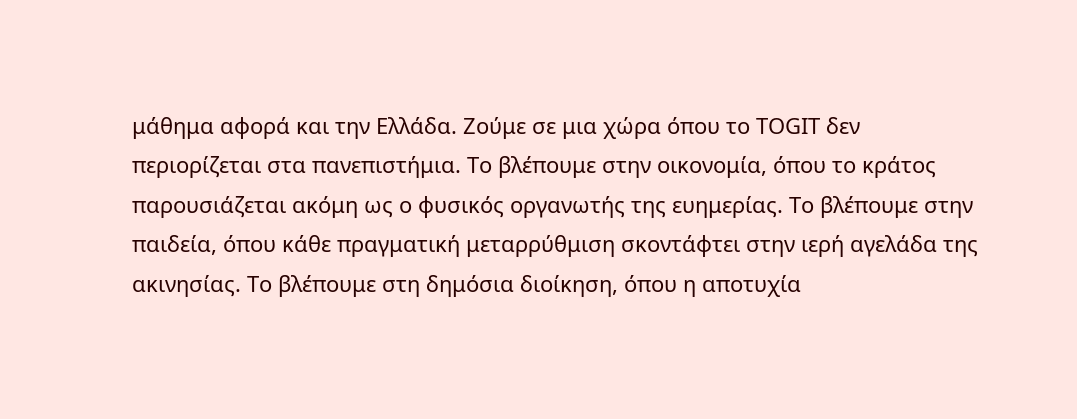μάθημα αφορά και την Ελλάδα. Ζούμε σε μια χώρα όπου το TOGIT δεν περιορίζεται στα πανεπιστήμια. Το βλέπουμε στην οικονομία, όπου το κράτος παρουσιάζεται ακόμη ως ο φυσικός οργανωτής της ευημερίας. Το βλέπουμε στην παιδεία, όπου κάθε πραγματική μεταρρύθμιση σκοντάφτει στην ιερή αγελάδα της ακινησίας. Το βλέπουμε στη δημόσια διοίκηση, όπου η αποτυχία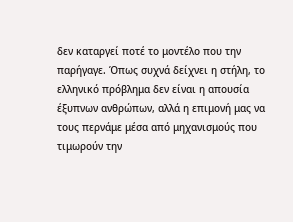δεν καταργεί ποτέ το μοντέλο που την παρήγαγε. Όπως συχνά δείχνει η στήλη, το ελληνικό πρόβλημα δεν είναι η απουσία έξυπνων ανθρώπων, αλλά η επιμονή μας να τους περνάμε μέσα από μηχανισμούς που τιμωρούν την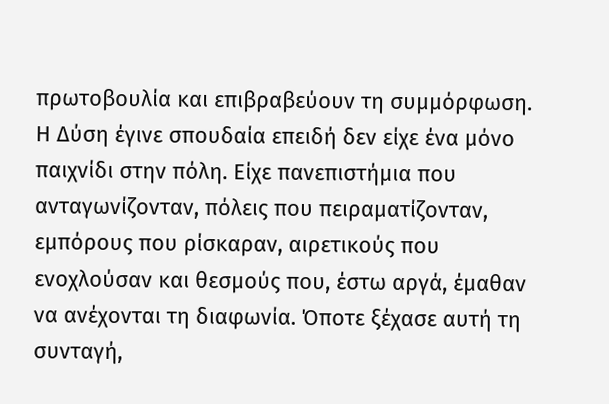πρωτοβουλία και επιβραβεύουν τη συμμόρφωση.
Η Δύση έγινε σπουδαία επειδή δεν είχε ένα μόνο παιχνίδι στην πόλη. Είχε πανεπιστήμια που ανταγωνίζονταν, πόλεις που πειραματίζονταν, εμπόρους που ρίσκαραν, αιρετικούς που ενοχλούσαν και θεσμούς που, έστω αργά, έμαθαν να ανέχονται τη διαφωνία. Όποτε ξέχασε αυτή τη συνταγή,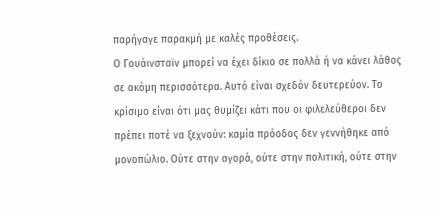παρήγαγε παρακμή με καλές προθέσεις.
Ο Γουάινσταϊν μπορεί να έχει δίκιο σε πολλά ή να κάνει λάθος σε ακόμη περισσότερα. Αυτό είναι σχεδόν δευτερεύον. Το κρίσιμο είναι ότι μας θυμίζει κάτι που οι φιλελεύθεροι δεν πρέπει ποτέ να ξεχνούν: καμία πρόοδος δεν γεννήθηκε από μονοπώλιο. Ούτε στην αγορά, ούτε στην πολιτική, ούτε στην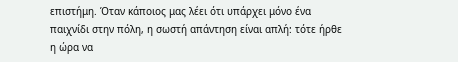επιστήμη. Όταν κάποιος μας λέει ότι υπάρχει μόνο ένα παιχνίδι στην πόλη, η σωστή απάντηση είναι απλή: τότε ήρθε η ώρα να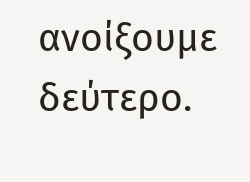ανοίξουμε δεύτερο.